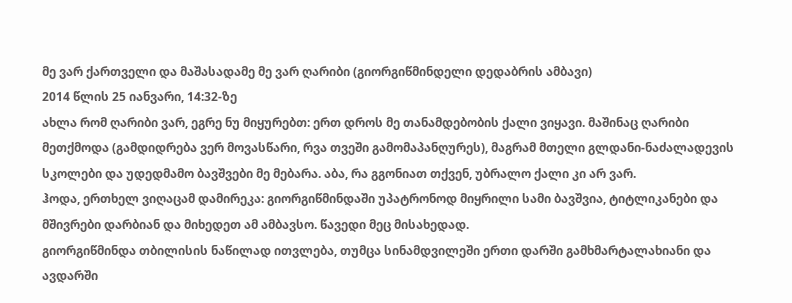მე ვარ ქართველი და მაშასადამე მე ვარ ღარიბი (გიორგიწმინდელი დედაბრის ამბავი)
2014 წლის 25 იანვარი, 14:32-ზე
ახლა რომ ღარიბი ვარ, ეგრე ნუ მიყურებთ: ერთ დროს მე თანამდებობის ქალი ვიყავი. მაშინაც ღარიბი მეთქმოდა (გამდიდრება ვერ მოვასწარი, რვა თვეში გამომაპანღურეს), მაგრამ მთელი გლდანი-ნაძალადევის სკოლები და უდედმამო ბავშვები მე მებარა. აბა, რა გგონიათ თქვენ, უბრალო ქალი კი არ ვარ.
ჰოდა, ერთხელ ვიღაცამ დამირეკა: გიორგიწმინდაში უპატრონოდ მიყრილი სამი ბავშვია, ტიტლიკანები და მშივრები დარბიან და მიხედეთ ამ ამბავსო. წავედი მეც მისახედად.
გიორგიწმინდა თბილისის ნაწილად ითვლება, თუმცა სინამდვილეში ერთი დარში გამხმარტალახიანი და ავდარში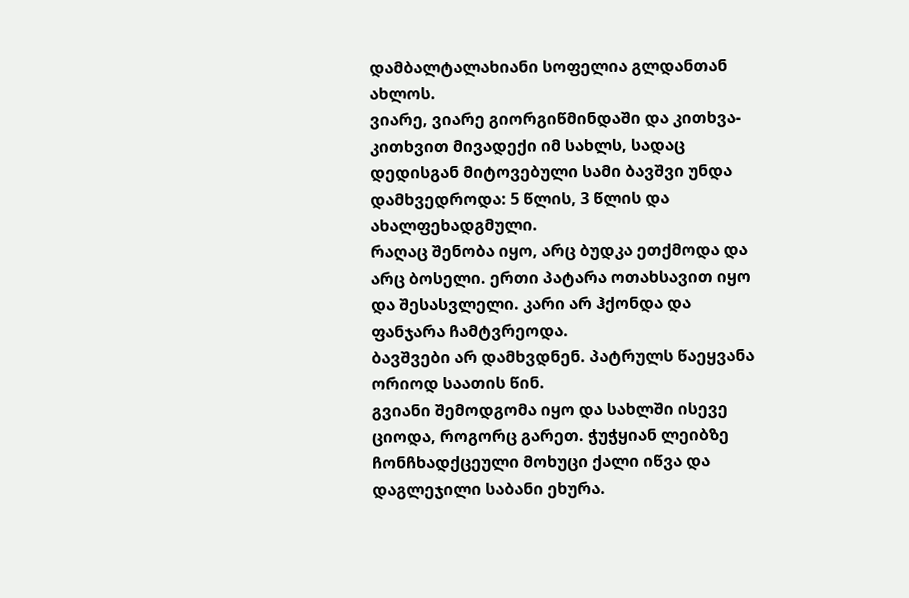დამბალტალახიანი სოფელია გლდანთან ახლოს.
ვიარე, ვიარე გიორგიწმინდაში და კითხვა-კითხვით მივადექი იმ სახლს, სადაც დედისგან მიტოვებული სამი ბავშვი უნდა დამხვედროდა: 5 წლის, 3 წლის და ახალფეხადგმული.
რაღაც შენობა იყო, არც ბუდკა ეთქმოდა და არც ბოსელი. ერთი პატარა ოთახსავით იყო და შესასვლელი. კარი არ ჰქონდა და ფანჯარა ჩამტვრეოდა.
ბავშვები არ დამხვდნენ. პატრულს წაეყვანა ორიოდ საათის წინ.
გვიანი შემოდგომა იყო და სახლში ისევე ციოდა, როგორც გარეთ. ჭუჭყიან ლეიბზე ჩონჩხადქცეული მოხუცი ქალი იწვა და დაგლეჯილი საბანი ეხურა.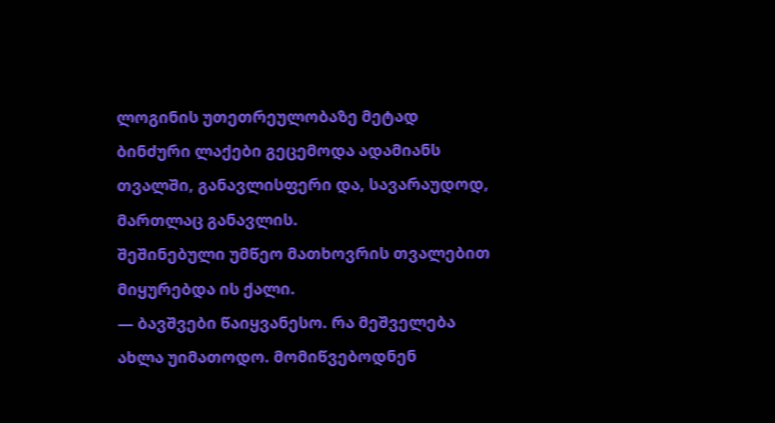ლოგინის უთეთრეულობაზე მეტად ბინძური ლაქები გეცემოდა ადამიანს თვალში, განავლისფერი და, სავარაუდოდ, მართლაც განავლის.
შეშინებული უმწეო მათხოვრის თვალებით მიყურებდა ის ქალი.
— ბავშვები წაიყვანესო. რა მეშველება ახლა უიმათოდო. მომიწვებოდნენ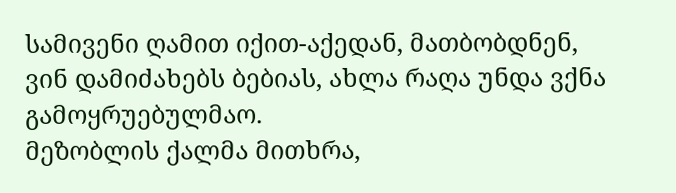სამივენი ღამით იქით-აქედან, მათბობდნენ, ვინ დამიძახებს ბებიას, ახლა რაღა უნდა ვქნა გამოყრუებულმაო.
მეზობლის ქალმა მითხრა,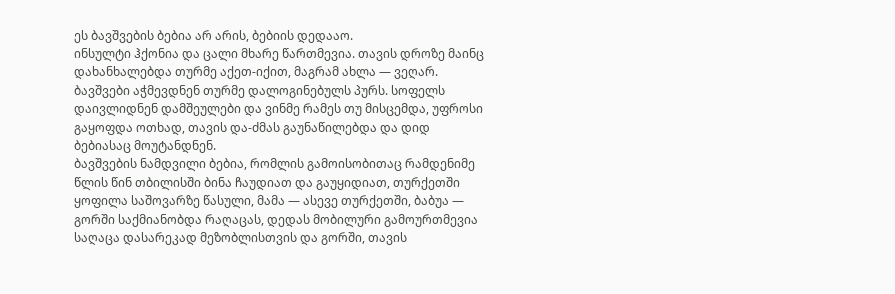ეს ბავშვების ბებია არ არის, ბებიის დედააო.
ინსულტი ჰქონია და ცალი მხარე წართმევია. თავის დროზე მაინც დახანხალებდა თურმე აქეთ-იქით, მაგრამ ახლა — ვეღარ.
ბავშვები აჭმევდნენ თურმე დალოგინებულს პურს. სოფელს დაივლიდნენ დამშეულები და ვინმე რამეს თუ მისცემდა, უფროსი გაყოფდა ოთხად, თავის და-ძმას გაუნაწილებდა და დიდ ბებიასაც მოუტანდნენ.
ბავშვების ნამდვილი ბებია, რომლის გამოისობითაც რამდენიმე წლის წინ თბილისში ბინა ჩაუდიათ და გაუყიდიათ, თურქეთში ყოფილა საშოვარზე წასული, მამა — ასევე თურქეთში, ბაბუა — გორში საქმიანობდა რაღაცას, დედას მობილური გამოურთმევია საღაცა დასარეკად მეზობლისთვის და გორში, თავის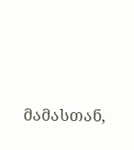მამასთან,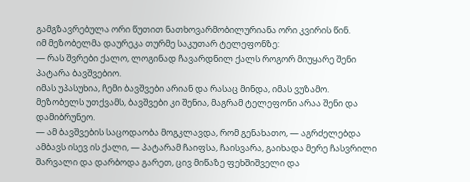გამგზავრებულა ორი წუთით ნათხოვარმობილურიანა ორი კვირის წინ.
იმ მეზობელმა დაურეკა თურმე საკუთარ ტელეფონზე:
— რას შვრები ქალო, ლოგინად ჩავარდნილ ქალს როგორ მიუყარე შენი პატარა ბავშვებიო.
იმას უპასუხია, ჩემი ბავშვები არიან და რასაც მინდა, იმას ვუზამო.
მეზობელს უთქვამს, ბავშვები კი შენია, მაგრამ ტელეფონი არაა შენი და დამიბრუნეო.
— ამ ბავშვების საცოდაობა მოგკლავდა, რომ გენახათო, — აგრძელებდა ამბავს ისევ ის ქალი, — პატარამ ჩაიფსა, ჩაისვარა, გაიხადა მერე ჩასვრილი შარვალი და დარბოდა გარეთ, ცივ მიწაზე ფეხშიშველი და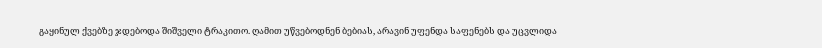გაყინულ ქვებზე ჯდებოდა შიშველი ტრაკითო. ღამით უწვებოდნენ ბებიას, არავინ უფენდა საფენებს და უცვლიდა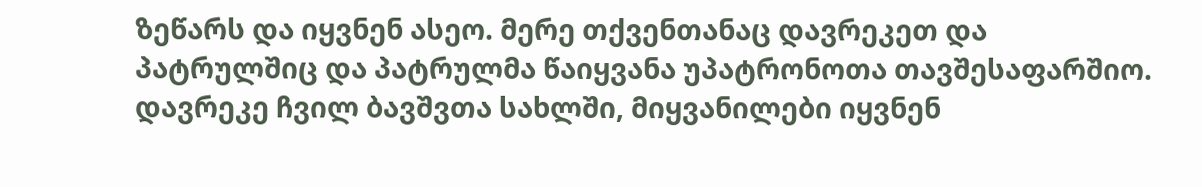ზეწარს და იყვნენ ასეო. მერე თქვენთანაც დავრეკეთ და პატრულშიც და პატრულმა წაიყვანა უპატრონოთა თავშესაფარშიო.
დავრეკე ჩვილ ბავშვთა სახლში, მიყვანილები იყვნენ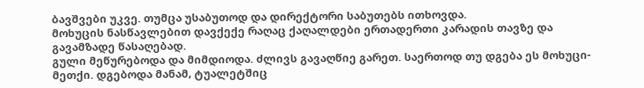ბავშვები უკვე. თუმცა უსაბუთოდ და დირექტორი საბუთებს ითხოვდა.
მოხუცის ნასწავლებით დავქექე რაღაც ქაღალდები ერთადერთი კარადის თავზე და გავამზადე წასაღებად.
გული მეწურებოდა და მიმდიოდა. ძლივს გავაღწიე გარეთ. საერთოდ თუ დგება ეს მოხუცი-მეთქი. დგებოდა მანამ, ტუალეტშიც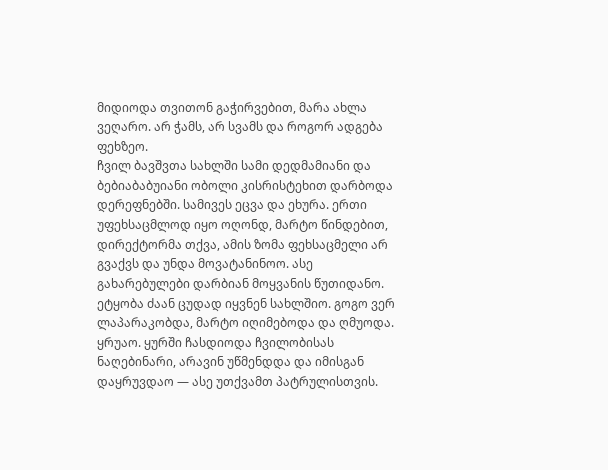მიდიოდა თვითონ გაჭირვებით, მარა ახლა ვეღარო. არ ჭამს, არ სვამს და როგორ ადგება ფეხზეო.
ჩვილ ბავშვთა სახლში სამი დედმამიანი და ბებიაბაბუიანი ობოლი კისრისტეხით დარბოდა დერეფნებში. სამივეს ეცვა და ეხურა. ერთი უფეხსაცმლოდ იყო ოღონდ, მარტო წინდებით, დირექტორმა თქვა, ამის ზომა ფეხსაცმელი არ გვაქვს და უნდა მოვატანინოო. ასე გახარებულები დარბიან მოყვანის წუთიდანო. ეტყობა ძაან ცუდად იყვნენ სახლშიო. გოგო ვერ ლაპარაკობდა, მარტო იღიმებოდა და ღმუოდა. ყრუაო. ყურში ჩასდიოდა ჩვილობისას ნაღებინარი, არავინ უწმენდდა და იმისგან დაყრუვდაო — ასე უთქვამთ პატრულისთვის.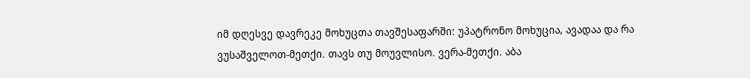იმ დღესვე დავრეკე მოხუცთა თავშესაფარში: უპატრონო მოხუცია, ავადაა და რა ვუსაშველოთ-მეთქი. თავს თუ მოუვლისო. ვერა-მეთქი. აბა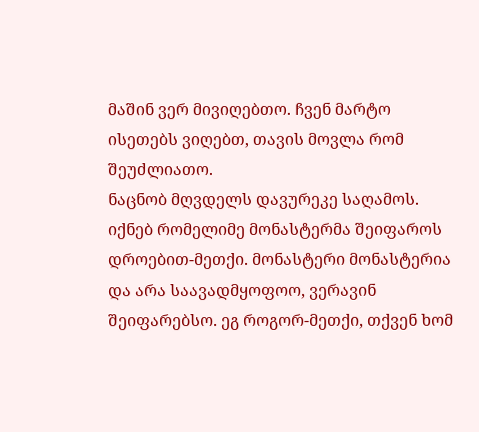მაშინ ვერ მივიღებთო. ჩვენ მარტო ისეთებს ვიღებთ, თავის მოვლა რომ შეუძლიათო.
ნაცნობ მღვდელს დავურეკე საღამოს. იქნებ რომელიმე მონასტერმა შეიფაროს დროებით-მეთქი. მონასტერი მონასტერია და არა საავადმყოფოო, ვერავინ შეიფარებსო. ეგ როგორ-მეთქი, თქვენ ხომ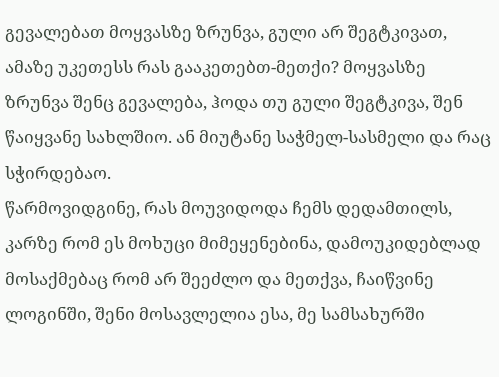გევალებათ მოყვასზე ზრუნვა, გული არ შეგტკივათ, ამაზე უკეთესს რას გააკეთებთ-მეთქი? მოყვასზე ზრუნვა შენც გევალება, ჰოდა თუ გული შეგტკივა, შენ წაიყვანე სახლშიო. ან მიუტანე საჭმელ-სასმელი და რაც სჭირდებაო.
წარმოვიდგინე, რას მოუვიდოდა ჩემს დედამთილს, კარზე რომ ეს მოხუცი მიმეყენებინა, დამოუკიდებლად მოსაქმებაც რომ არ შეეძლო და მეთქვა, ჩაიწვინე ლოგინში, შენი მოსავლელია ესა, მე სამსახურში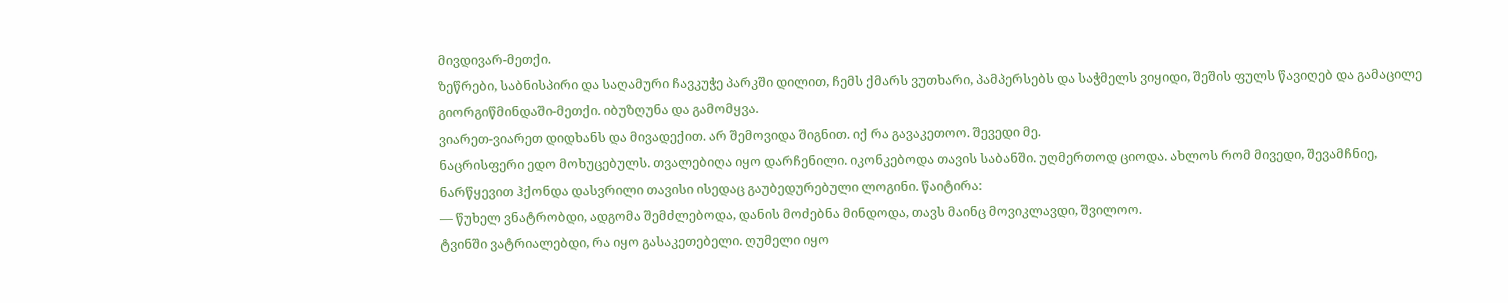მივდივარ-მეთქი.
ზეწრები, საბნისპირი და საღამური ჩავკუჭე პარკში დილით, ჩემს ქმარს ვუთხარი, პამპერსებს და საჭმელს ვიყიდი, შეშის ფულს წავიღებ და გამაცილე გიორგიწმინდაში-მეთქი. იბუზღუნა და გამომყვა.
ვიარეთ-ვიარეთ დიდხანს და მივადექით. არ შემოვიდა შიგნით. იქ რა გავაკეთოო. შევედი მე.
ნაცრისფერი ედო მოხუცებულს. თვალებიღა იყო დარჩენილი. იკონკებოდა თავის საბანში. უღმერთოდ ციოდა. ახლოს რომ მივედი, შევამჩნიე, ნარწყევით ჰქონდა დასვრილი თავისი ისედაც გაუბედურებული ლოგინი. წაიტირა:
— წუხელ ვნატრობდი, ადგომა შემძლებოდა, დანის მოძებნა მინდოდა, თავს მაინც მოვიკლავდი, შვილოო.
ტვინში ვატრიალებდი, რა იყო გასაკეთებელი. ღუმელი იყო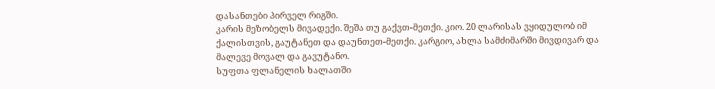დასანთები პირველ რიგში.
კარის მეზობელს მივადექი. შეშა თუ გაქვთ-მეთქი. კიო. 20 ლარისას ვყიდულობ იმ ქალისთვის, გაუტანეთ და დაუნთეთ-მეთქი. კარგიო, ახლა სამძიმარში მივდივარ და მალევე მოვალ და გავუტანო.
სუფთა ფლანელის ხალათში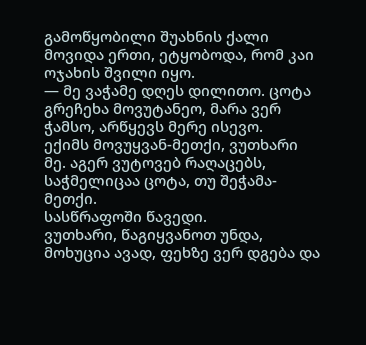გამოწყობილი შუახნის ქალი მოვიდა ერთი, ეტყობოდა, რომ კაი ოჯახის შვილი იყო.
— მე ვაჭამე დღეს დილითო. ცოტა გრეჩეხა მოვუტანეო, მარა ვერ ჭამსო, არწყევს მერე ისევო.
ექიმს მოვუყვან-მეთქი, ვუთხარი მე. აგერ ვუტოვებ რაღაცებს, საჭმელიცაა ცოტა, თუ შეჭამა-მეთქი.
სასწრაფოში წავედი.
ვუთხარი, წაგიყვანოთ უნდა, მოხუცია ავად, ფეხზე ვერ დგება და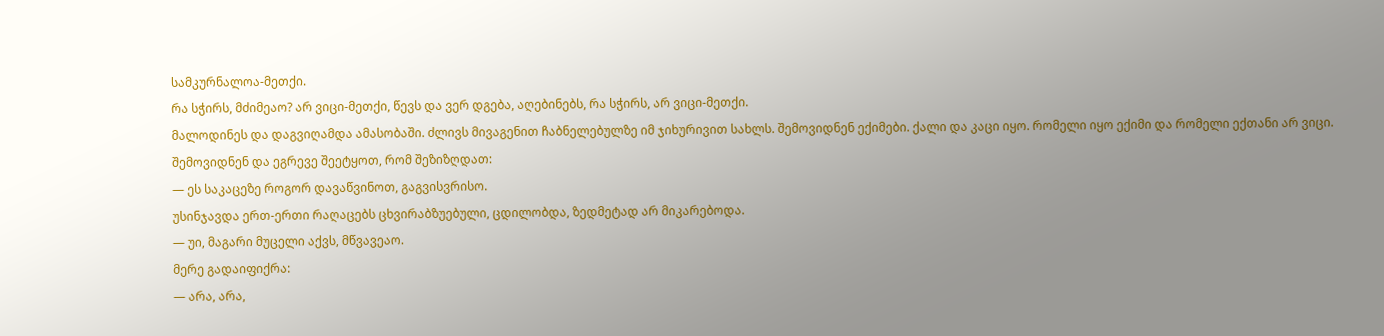სამკურნალოა-მეთქი.
რა სჭირს, მძიმეაო? არ ვიცი-მეთქი, წევს და ვერ დგება, აღებინებს, რა სჭირს, არ ვიცი-მეთქი.
მალოდინეს და დაგვიღამდა ამასობაში. ძლივს მივაგენით ჩაბნელებულზე იმ ჯიხურივით სახლს. შემოვიდნენ ექიმები. ქალი და კაცი იყო. რომელი იყო ექიმი და რომელი ექთანი არ ვიცი.
შემოვიდნენ და ეგრევე შეეტყოთ, რომ შეზიზღდათ:
— ეს საკაცეზე როგორ დავაწვინოთ, გაგვისვრისო.
უსინჯავდა ერთ-ერთი რაღაცებს ცხვირაბზუებული, ცდილობდა, ზედმეტად არ მიკარებოდა.
— უი, მაგარი მუცელი აქვს, მწვავეაო.
მერე გადაიფიქრა:
— არა, არა,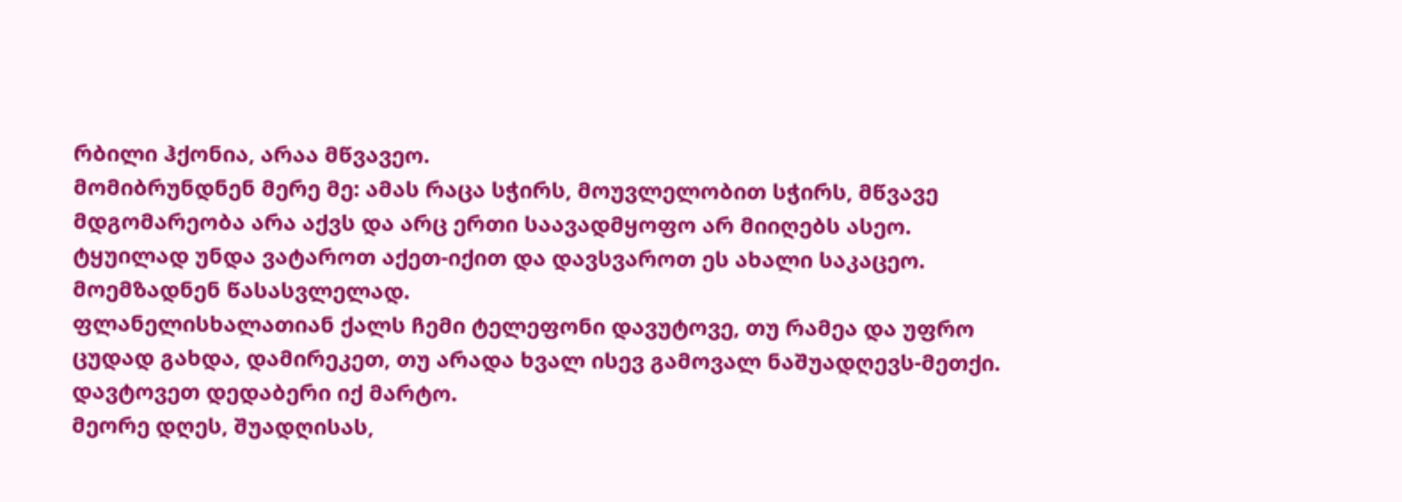რბილი ჰქონია, არაა მწვავეო.
მომიბრუნდნენ მერე მე: ამას რაცა სჭირს, მოუვლელობით სჭირს, მწვავე მდგომარეობა არა აქვს და არც ერთი საავადმყოფო არ მიიღებს ასეო. ტყუილად უნდა ვატაროთ აქეთ-იქით და დავსვაროთ ეს ახალი საკაცეო.
მოემზადნენ წასასვლელად.
ფლანელისხალათიან ქალს ჩემი ტელეფონი დავუტოვე, თუ რამეა და უფრო ცუდად გახდა, დამირეკეთ, თუ არადა ხვალ ისევ გამოვალ ნაშუადღევს-მეთქი. დავტოვეთ დედაბერი იქ მარტო.
მეორე დღეს, შუადღისას,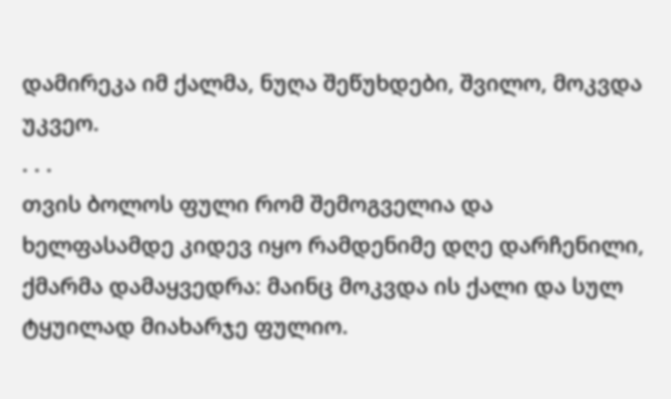დამირეკა იმ ქალმა, ნუღა შეწუხდები, შვილო, მოკვდა უკვეო.
. . .
თვის ბოლოს ფული რომ შემოგველია და ხელფასამდე კიდევ იყო რამდენიმე დღე დარჩენილი, ქმარმა დამაყვედრა: მაინც მოკვდა ის ქალი და სულ ტყუილად მიახარჯე ფულიო.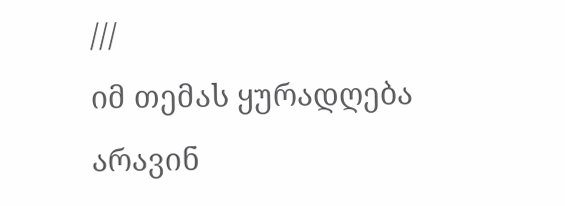///
იმ თემას ყურადღება არავინ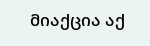მიაქცია აქ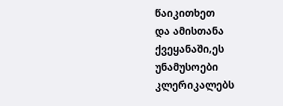წაიკითხეთ
და ამისთანა ქვეყანაში,ეს უნამუსოები კლერიკალებს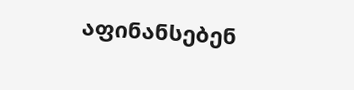აფინანსებენ